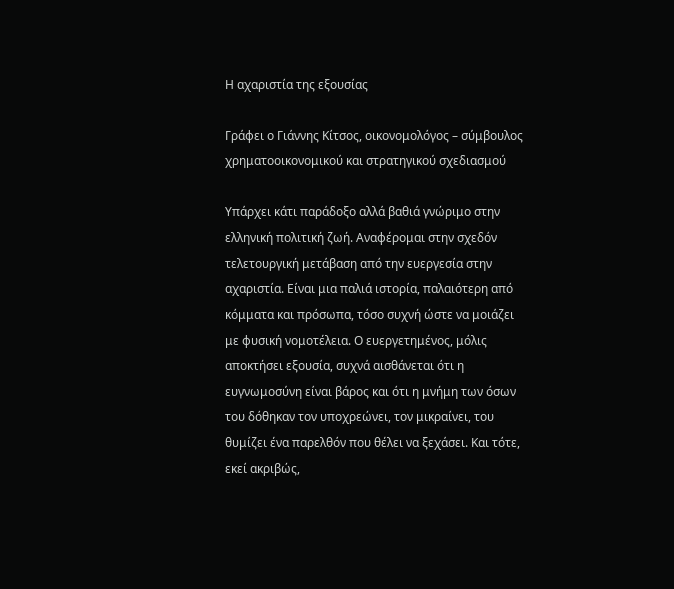Η αχαριστία της εξουσίας

Γράφει ο Γιάννης Κίτσος, οικονομολόγος – σύμβουλος χρηματοοικονομικού και στρατηγικού σχεδιασμού

Υπάρχει κάτι παράδοξο αλλά βαθιά γνώριμο στην ελληνική πολιτική ζωή. Αναφέρομαι στην σχεδόν τελετουργική μετάβαση από την ευεργεσία στην αχαριστία. Είναι μια παλιά ιστορία, παλαιότερη από κόμματα και πρόσωπα, τόσο συχνή ώστε να μοιάζει με φυσική νομοτέλεια. Ο ευεργετημένος, μόλις αποκτήσει εξουσία, συχνά αισθάνεται ότι η ευγνωμοσύνη είναι βάρος και ότι η μνήμη των όσων του δόθηκαν τον υποχρεώνει, τον μικραίνει, του θυμίζει ένα παρελθόν που θέλει να ξεχάσει. Και τότε, εκεί ακριβώς,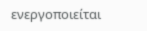ενεργοποιείται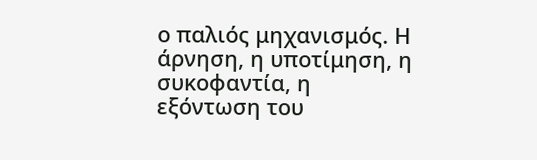ο παλιός μηχανισμός. Η άρνηση, η υποτίμηση, η συκοφαντία, η εξόντωση του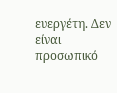ευεργέτη. Δεν είναι προσωπικό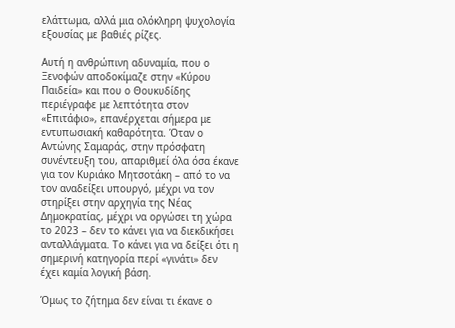ελάττωμα, αλλά μια ολόκληρη ψυχολογία εξουσίας με βαθιές ρίζες.

Αυτή η ανθρώπινη αδυναμία, που ο Ξενοφών αποδοκίμαζε στην «Κύρου Παιδεία» και που ο Θουκυδίδης περιέγραφε με λεπτότητα στον «Επιτάφιο», επανέρχεται σήμερα με εντυπωσιακή καθαρότητα. Όταν ο Αντώνης Σαμαράς, στην πρόσφατη συνέντευξη του, απαριθμεί όλα όσα έκανε για τον Κυριάκο Μητσοτάκη – από το να τον αναδείξει υπουργό, μέχρι να τον στηρίξει στην αρχηγία της Νέας Δημοκρατίας, μέχρι να οργώσει τη χώρα το 2023 – δεν το κάνει για να διεκδικήσει ανταλλάγματα. Το κάνει για να δείξει ότι η σημερινή κατηγορία περί «γινάτι» δεν έχει καμία λογική βάση.

Όμως το ζήτημα δεν είναι τι έκανε ο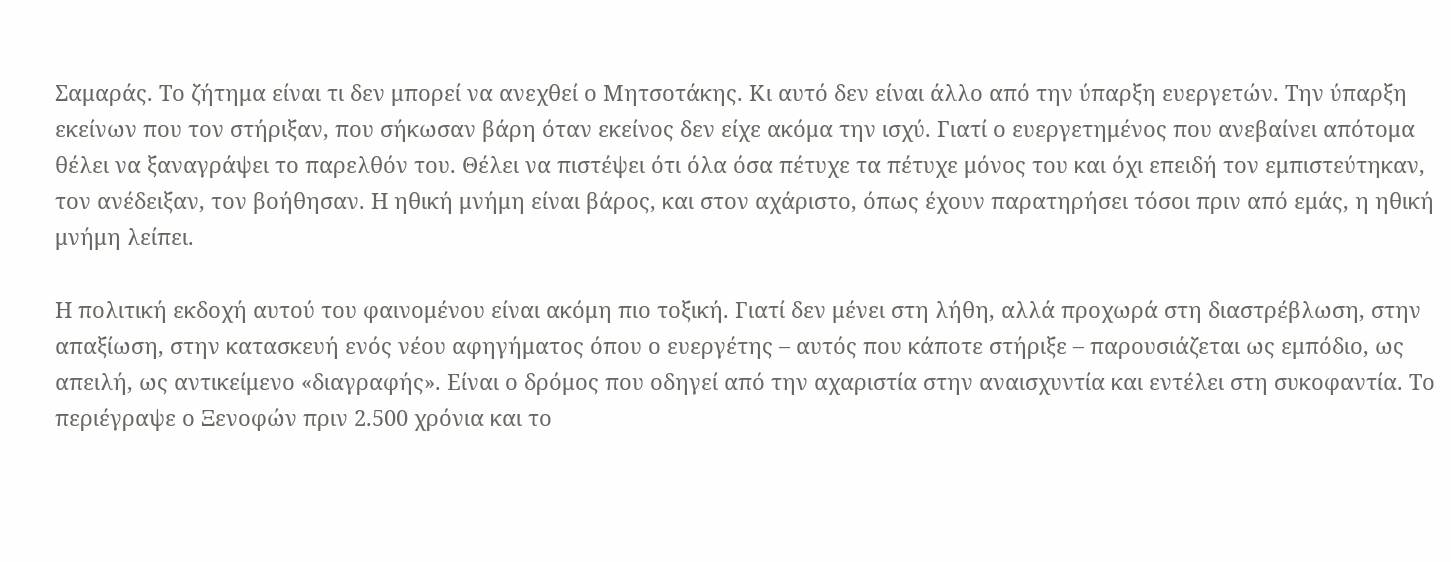Σαμαράς. Το ζήτημα είναι τι δεν μπορεί να ανεχθεί ο Μητσοτάκης. Κι αυτό δεν είναι άλλο από την ύπαρξη ευεργετών. Την ύπαρξη εκείνων που τον στήριξαν, που σήκωσαν βάρη όταν εκείνος δεν είχε ακόμα την ισχύ. Γιατί ο ευεργετημένος που ανεβαίνει απότομα θέλει να ξαναγράψει το παρελθόν του. Θέλει να πιστέψει ότι όλα όσα πέτυχε τα πέτυχε μόνος του και όχι επειδή τον εμπιστεύτηκαν, τον ανέδειξαν, τον βοήθησαν. Η ηθική μνήμη είναι βάρος, και στον αχάριστο, όπως έχουν παρατηρήσει τόσοι πριν από εμάς, η ηθική μνήμη λείπει.

Η πολιτική εκδοχή αυτού του φαινομένου είναι ακόμη πιο τοξική. Γιατί δεν μένει στη λήθη, αλλά προχωρά στη διαστρέβλωση, στην απαξίωση, στην κατασκευή ενός νέου αφηγήματος όπου ο ευεργέτης – αυτός που κάποτε στήριξε – παρουσιάζεται ως εμπόδιο, ως απειλή, ως αντικείμενο «διαγραφής». Είναι ο δρόμος που οδηγεί από την αχαριστία στην αναισχυντία και εντέλει στη συκοφαντία. Το περιέγραψε ο Ξενοφών πριν 2.500 χρόνια και το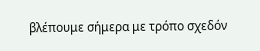βλέπουμε σήμερα με τρόπο σχεδόν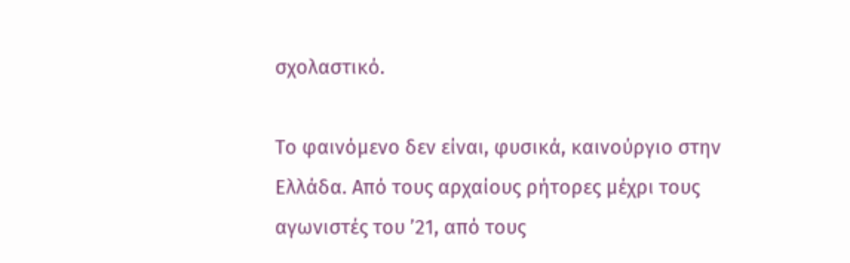σχολαστικό.

Το φαινόμενο δεν είναι, φυσικά, καινούργιο στην Ελλάδα. Από τους αρχαίους ρήτορες μέχρι τους αγωνιστές του ’21, από τους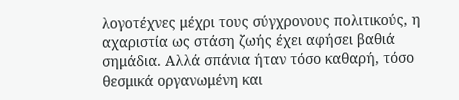λογοτέχνες μέχρι τους σύγχρονους πολιτικούς, η αχαριστία ως στάση ζωής έχει αφήσει βαθιά σημάδια. Αλλά σπάνια ήταν τόσο καθαρή, τόσο θεσμικά οργανωμένη και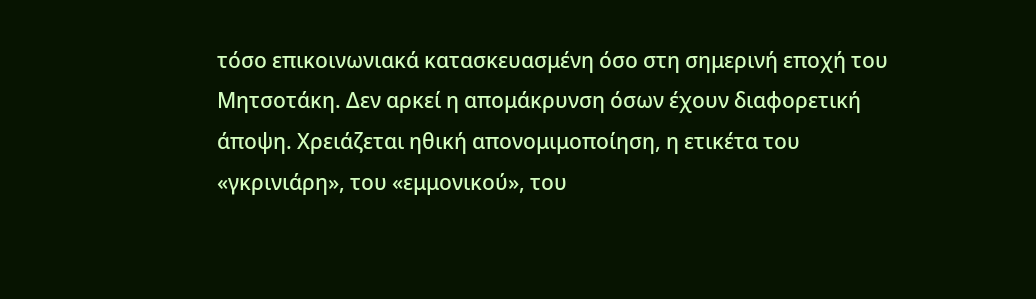τόσο επικοινωνιακά κατασκευασμένη όσο στη σημερινή εποχή του Μητσοτάκη. Δεν αρκεί η απομάκρυνση όσων έχουν διαφορετική άποψη. Χρειάζεται ηθική απονομιμοποίηση, η ετικέτα του «γκρινιάρη», του «εμμονικού», του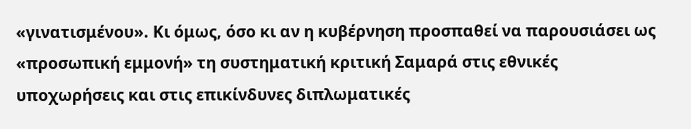«γινατισμένου». Κι όμως, όσο κι αν η κυβέρνηση προσπαθεί να παρουσιάσει ως «προσωπική εμμονή» τη συστηματική κριτική Σαμαρά στις εθνικές υποχωρήσεις και στις επικίνδυνες διπλωματικές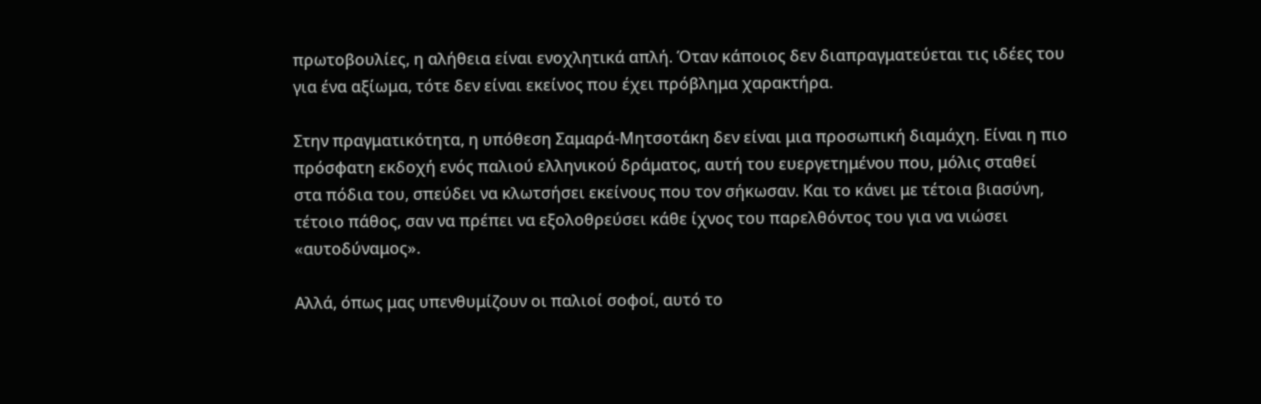πρωτοβουλίες, η αλήθεια είναι ενοχλητικά απλή. Όταν κάποιος δεν διαπραγματεύεται τις ιδέες του για ένα αξίωμα, τότε δεν είναι εκείνος που έχει πρόβλημα χαρακτήρα.

Στην πραγματικότητα, η υπόθεση Σαμαρά-Μητσοτάκη δεν είναι μια προσωπική διαμάχη. Είναι η πιο πρόσφατη εκδοχή ενός παλιού ελληνικού δράματος, αυτή του ευεργετημένου που, μόλις σταθεί στα πόδια του, σπεύδει να κλωτσήσει εκείνους που τον σήκωσαν. Και το κάνει με τέτοια βιασύνη, τέτοιο πάθος, σαν να πρέπει να εξολοθρεύσει κάθε ίχνος του παρελθόντος του για να νιώσει «αυτοδύναμος».

Αλλά, όπως μας υπενθυμίζουν οι παλιοί σοφοί, αυτό το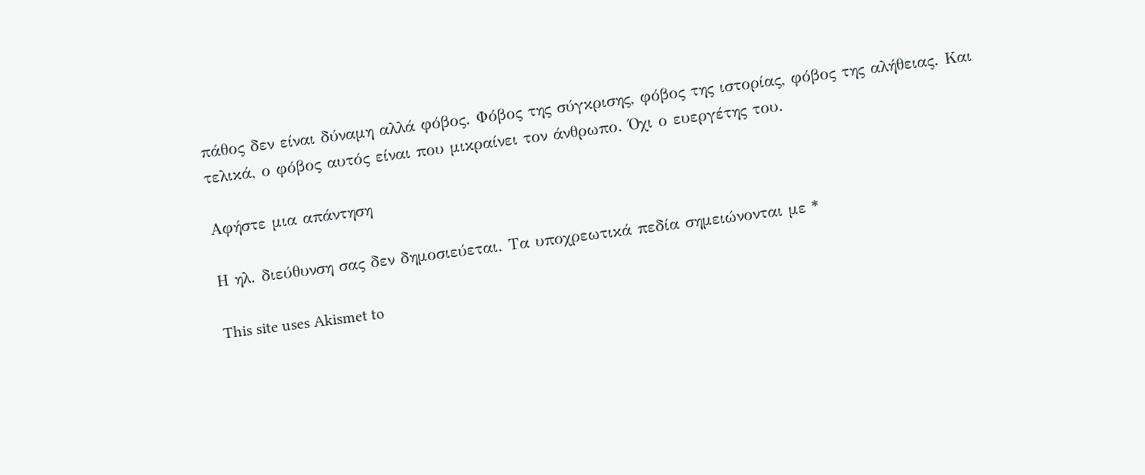πάθος δεν είναι δύναμη αλλά φόβος. Φόβος της σύγκρισης, φόβος της ιστορίας, φόβος της αλήθειας. Και τελικά, ο φόβος αυτός είναι που μικραίνει τον άνθρωπο. Όχι ο ευεργέτης του.

Αφήστε μια απάντηση

Η ηλ. διεύθυνση σας δεν δημοσιεύεται. Τα υποχρεωτικά πεδία σημειώνονται με *

This site uses Akismet to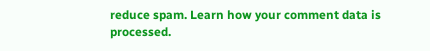reduce spam. Learn how your comment data is processed.